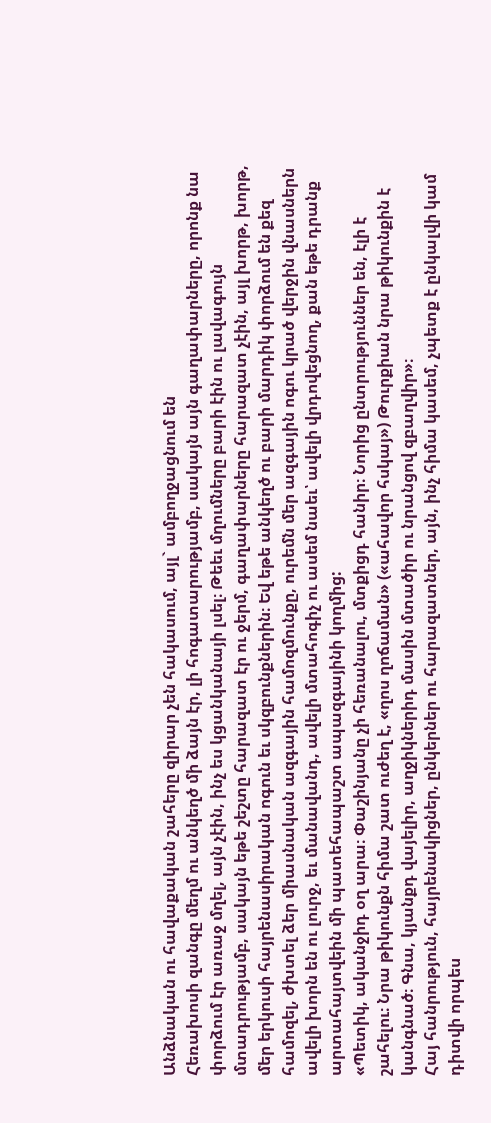Անձնական ու հավաքական շահերը զիրար չեն հակասում, այլ` ամբողջացնում են
Հեռախոսի զանգը մեղմ ու անկեղծ մի ձայն էր, լի հոգատարությամբ, սակայն այն գաղափարները, որոնք նա փորձում էր առաջ մղել, այն չէին, ինչ ես կցանկանայի լսել։ Թեեւ մղումները բարի էին ու լավագույն մտադրությամբ, սակայն եթե շեշտը հարազատ էր ու ջերմ, գաղափարները հարազատ չէին, այլ խորթ, խորթ, մեր երկուսի հայրենասիրական ոգուն եւ սկզբունքներին։ Եվ եթե անկեղծ ու բարի մարդիկ փորձում են քեզ համոզել, ժխտել ձեր միասնական ազգային համոզմունքը, ուրեմն մեր ազգային ոգու կրած վերջին վնասներն ավելի խորն են ու լուրջ, եւ մանավանդ, ավելի մտահոգիչ ու ասեմ նաեւ՝ ավելի վրդովեցնող, քան եթե դրանք արտահայտվեին մի պատեհապաշտ ապազգայինի կողմից:
«Պետիկ, ականջիդ օղ արա։ Փաշինյանը չի հեռանալու, մտքիցդ հանիր։ Նորից ընտրություններ են, էլի է շահելու։ Նրա թիկունքն հիմա շատ ուժեղ է, «ղոս ղոճաման» («ահավոր հսկայ») Թուրքիան նրա թիկունքին է կանգնած։ Գնա, կյանքդ վայելիր, աղջիկներիդ մասին մտածիր ու նրանցով զբաղվիր»։
Հայ հանրություն, հայրենակիցներ, ընկերներ ու հարազատներ, այն, ինչ հիմա կասեմ, չպետք է ընկալվի կամ դիտվի որպես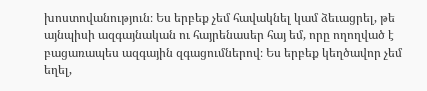խոստովանություն։ Ես երբեք չեմ հավակնել կամ ձեւացրել, թե այնպիսի ազգայնական ու հայրենասեր հայ եմ, որը ողողված է բացառապես ազգային զգացումներով։ Ես երբեք կեղծավոր չեմ եղել,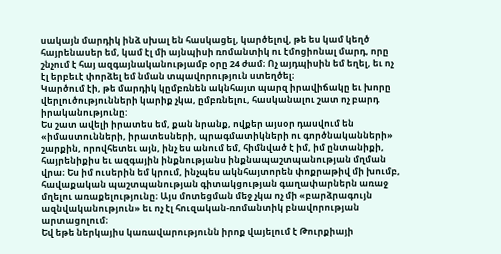սակայն մարդիկ ինձ սխալ են հասկացել, կարծելով, թե ես կամ կեղծ հայրենասեր եմ, կամ էլ մի այնպիսի ռոմանտիկ ու էմոցիոնալ մարդ, որը շնչում է հայ ազգայնականությամբ օրը 24 ժամ։ Ոչ այդպիսին եմ եղել, եւ ոչ էլ երբեւէ փորձել եմ նման տպավորություն ստեղծել։
Կարծում էի, թե մարդիկ կըմբռնեն ակնհայտ պարզ իրավիճակը եւ խորը վերլուծությունների կարիք չկա, ըմբռնելու, հասկանալու շատ ոչ բարդ իրականությունը:
Ես շատ ավելի իրատես եմ, քան նրանք, ովքեր այսօր դասվում են «իմաստունների, իրատեսների, պրագմատիկների ու գործնականների» շարքին, որովհետեւ այն, ինչ ես անում եմ, հիմնված է իմ, իմ ընտանիքի, հայրենիքիս եւ ազգային ինքնությանս ինքնապաշտպանության մղման վրա։ Ես իմ ուսերին եմ կրում, ինչպես ակնհայտորեն փոքրաթիվ մի խումբ, հավաքական պաշտպանության գիտակցության գաղափարներն առաջ մղելու առաքելությունը։ Այս մոտեցման մեջ չկա ոչ մի «բարձրագույն ազնվականություն» եւ ոչ էլ հուզական-ռոմանտիկ բնավորության արտացոլում։
Եվ եթե ներկայիս կառավարությունն իրոք վայելում է Թուրքիայի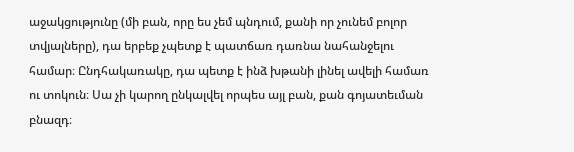աջակցությունը (մի բան, որը ես չեմ պնդում, քանի որ չունեմ բոլոր տվյալները), դա երբեք չպետք է պատճառ դառնա նահանջելու համար։ Ընդհակառակը, դա պետք է ինձ խթանի լինել ավելի համառ ու տոկուն։ Սա չի կարող ընկալվել որպես այլ բան, քան գոյատեւման բնազդ։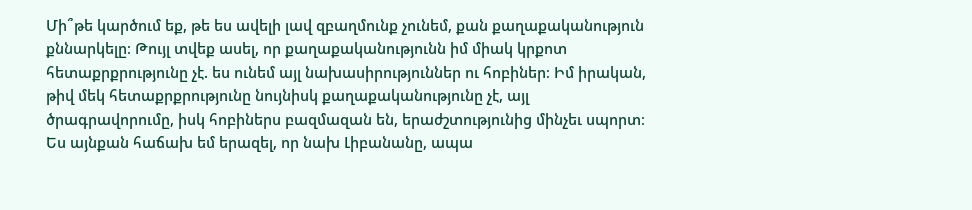Մի՞թե կարծում եք, թե ես ավելի լավ զբաղմունք չունեմ, քան քաղաքականություն քննարկելը։ Թույլ տվեք ասել, որ քաղաքականությունն իմ միակ կրքոտ հետաքրքրությունը չէ. ես ունեմ այլ նախասիրություններ ու հոբիներ։ Իմ իրական, թիվ մեկ հետաքրքրությունը նույնիսկ քաղաքականությունը չէ, այլ ծրագրավորումը, իսկ հոբիներս բազմազան են, երաժշտությունից մինչեւ սպորտ։ Ես այնքան հաճախ եմ երազել, որ նախ Լիբանանը, ապա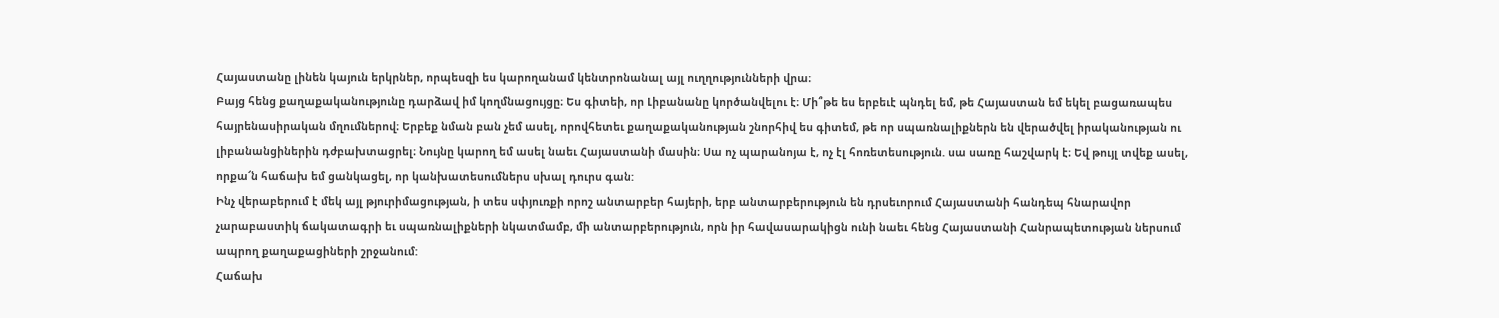Հայաստանը լինեն կայուն երկրներ, որպեսզի ես կարողանամ կենտրոնանալ այլ ուղղությունների վրա։
Բայց հենց քաղաքականությունը դարձավ իմ կողմնացույցը։ Ես գիտեի, որ Լիբանանը կործանվելու է։ Մի՞թե ես երբեւէ պնդել եմ, թե Հայաստան եմ եկել բացառապես հայրենասիրական մղումներով։ Երբեք նման բան չեմ ասել, որովհետեւ քաղաքականության շնորհիվ ես գիտեմ, թե որ սպառնալիքներն են վերածվել իրականության ու լիբանանցիներին դժբախտացրել։ Նույնը կարող եմ ասել նաեւ Հայաստանի մասին։ Սա ոչ պարանոյա է, ոչ էլ հոռետեսություն. սա սառը հաշվարկ է։ Եվ թույլ տվեք ասել, որքա՜ն հաճախ եմ ցանկացել, որ կանխատեսումներս սխալ դուրս գան:
Ինչ վերաբերում է մեկ այլ թյուրիմացության, ի տես սփյուռքի որոշ անտարբեր հայերի, երբ անտարբերություն են դրսեւորում Հայաստանի հանդեպ հնարավոր չարաբաստիկ ճակատագրի եւ սպառնալիքների նկատմամբ, մի անտարբերություն, որն իր հավասարակիցն ունի նաեւ հենց Հայաստանի Հանրապետության ներսում ապրող քաղաքացիների շրջանում:
Հաճախ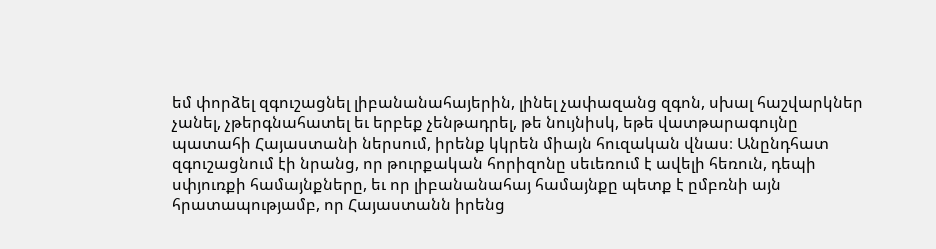եմ փորձել զգուշացնել լիբանանահայերին, լինել չափազանց զգոն, սխալ հաշվարկներ չանել, չթերգնահատել եւ երբեք չենթադրել, թե նույնիսկ, եթե վատթարագույնը պատահի Հայաստանի ներսում, իրենք կկրեն միայն հուզական վնաս։ Անընդհատ զգուշացնում էի նրանց, որ թուրքական հորիզոնը սեւեռում է ավելի հեռուն, դեպի սփյուռքի համայնքները, եւ որ լիբանանահայ համայնքը պետք է ըմբռնի այն հրատապությամբ, որ Հայաստանն իրենց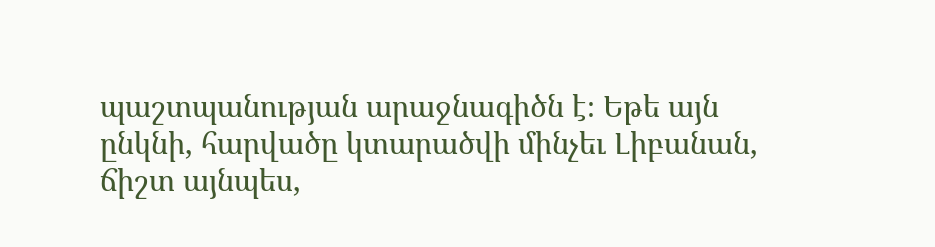պաշտպանության արաջնագիծն է։ Եթե այն ընկնի, հարվածը կտարածվի մինչեւ Լիբանան, ճիշտ այնպես,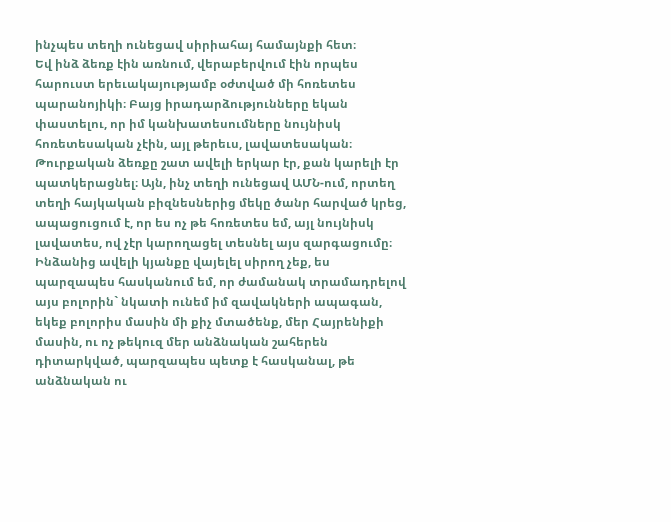ինչպես տեղի ունեցավ սիրիահայ համայնքի հետ։
Եվ ինձ ձեռք էին առնում, վերաբերվում էին որպես հարուստ երեւակայությամբ օժտված մի հոռետես պարանոյիկի։ Բայց իրադարձությունները եկան փաստելու, որ իմ կանխատեսումները նույնիսկ հոռետեսական չէին, այլ թերեւս, լավատեսական։ Թուրքական ձեռքը շատ ավելի երկար էր, քան կարելի էր պատկերացնել։ Այն, ինչ տեղի ունեցավ ԱՄՆ-ում, որտեղ տեղի հայկական բիզնեսներից մեկը ծանր հարված կրեց, ապացուցում է, որ ես ոչ թե հոռետես եմ, այլ նույնիսկ լավատես, ով չէր կարողացել տեսնել այս զարգացումը։
Ինձանից ավելի կյանքը վայելել սիրող չեք, ես պարզապես հասկանում եմ, որ ժամանակ տրամադրելով այս բոլորին` նկատի ունեմ իմ զավակների ապագան, եկեք բոլորիս մասին մի քիչ մտածենք, մեր Հայրենիքի մասին, ու ոչ թեկուզ մեր անձնական շահերեն դիտարկված, պարզապես պետք է հասկանալ, թե անձնական ու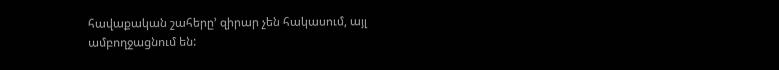հավաքական շահերը’ զիրար չեն հակասում, այլ ամբողջացնում են: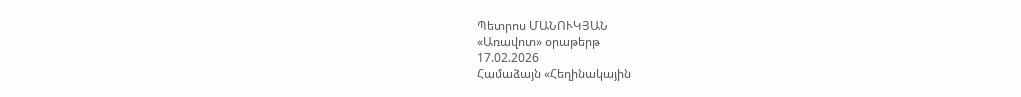Պետրոս ՄԱՆՈՒԿՅԱՆ
«Առավոտ» օրաթերթ
17.02.2026
Համաձայն «Հեղինակային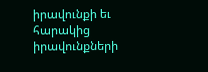իրավունքի եւ հարակից իրավունքների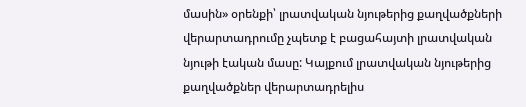մասին» օրենքի՝ լրատվական նյութերից քաղվածքների վերարտադրումը չպետք է բացահայտի լրատվական նյութի էական մասը: Կայքում լրատվական նյութերից քաղվածքներ վերարտադրելիս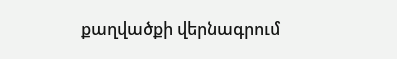քաղվածքի վերնագրում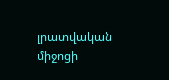լրատվական միջոցի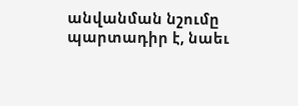անվանման նշումը պարտադիր է, նաեւ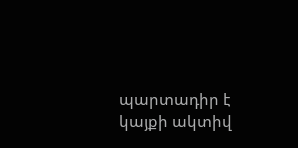պարտադիր է կայքի ակտիվ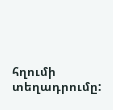հղումի տեղադրումը: